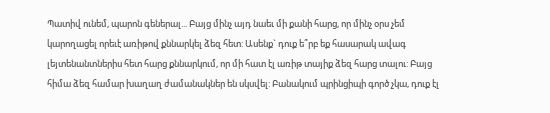Պատիվ ունեմ, պարոն գեներալ... Բայց մինչ այդ նաեւ մի քանի հարց, որ մինչ օրս չեմ կարողացել որեւէ առիթով քննարկել ձեզ հետ: Ասենք` դուք ե՞րբ եք հասարակ ավագ լեյտենանտներիս հետ հարց քննարկում, որ մի հատ էլ առիթ տայիք ձեզ հարց տալու: Բայց հիմա ձեզ համար խաղաղ ժամանակներ են սկսվել: Բանակում պրինցիպի գործ չկա, դուք էլ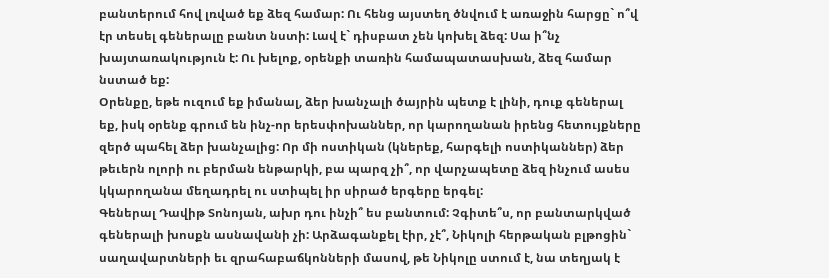բանտերում հով լռված եք ձեզ համար: Ու հենց այստեղ ծնվում է առաջին հարցը` ո՞վ էր տեսել գեներալը բանտ նստի: Լավ է` դիսբատ չեն կոխել ձեզ: Սա ի՞նչ խայտառակություն է: Ու խելոք, օրենքի տառին համապատասխան, ձեզ համար նստած եք:
Օրենքը, եթե ուզում եք իմանալ, ձեր խանչալի ծայրին պետք է լինի, դուք գեներալ եք, իսկ օրենք գրում են ինչ-որ երեսփոխաններ, որ կարողանան իրենց հետույքները զերծ պահել ձեր խանչալից: Որ մի ոստիկան (կներեք, հարգելի ոստիկաններ) ձեր թեւերն ոլորի ու բերման ենթարկի, բա պարզ չի՞, որ վարչապետը ձեզ ինչում ասես կկարողանա մեղադրել ու ստիպել իր սիրած երգերը երգել:
Գեներալ Դավիթ Տոնոյան, ախր դու ինչի՞ ես բանտում: Չգիտե՞ս, որ բանտարկված գեներալի խոսքն ասնավանի չի: Արձագանքել էիր, չէ՞, Նիկոլի հերթական բլթոցին` սաղավարտների եւ զրահաբաճկոնների մասով, թե Նիկոլը ստում է, նա տեղյակ է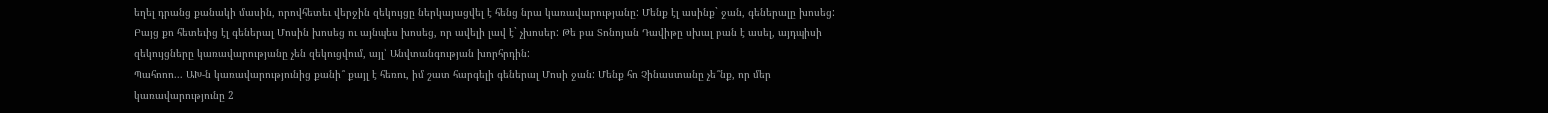եղել դրանց քանակի մասին, որովհետեւ վերջին զեկույցը ներկայացվել է հենց նրա կառավարությանը: Մենք էլ ասինք` ջան, գեներալը խոսեց: Բայց քո հետեւից էլ գեներալ Մոսին խոսեց ու այնպես խոսեց, որ ավելի լավ է` չխոսեր: Թե բա Տոնոյան Դավիթը սխալ բան է ասել, այդպիսի զեկույցները կառավարությանը չեն զեկուցվում, այլ՝ Անվտանգության խորհրդին:
Պահոոո... ԱԽ-ն կառավարությունից քանի՞ քայլ է հեռու, իմ շատ հարգելի գեներալ Մոսի ջան: Մենք հո Չինաստանը չե՞նք, որ մեր կառավարությունը 2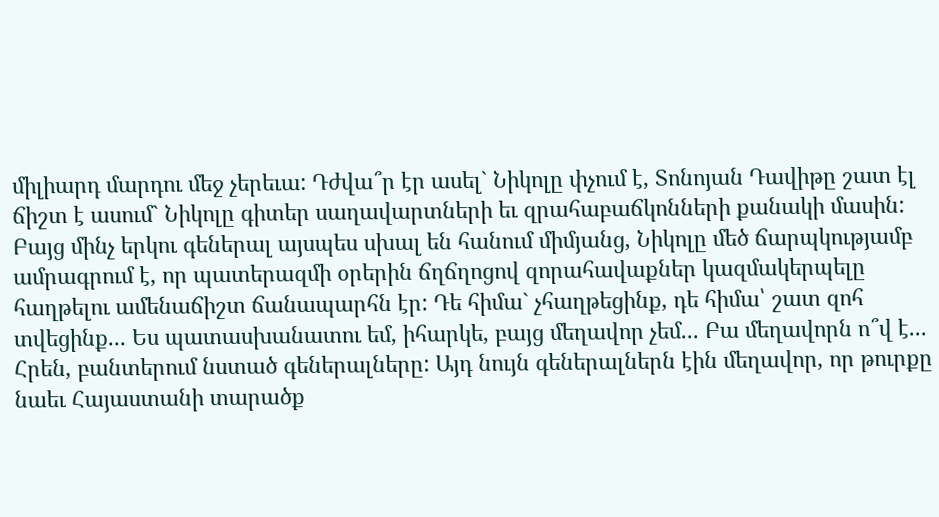միլիարդ մարդու մեջ չերեւա: Դժվա՞ր էր ասել` Նիկոլը փչում է, Տոնոյան Դավիթը շատ էլ ճիշտ է ասում` Նիկոլը գիտեր սաղավարտների եւ զրահաբաճկոնների քանակի մասին: Բայց մինչ երկու գեներալ այսպես սխալ են հանում միմյանց, Նիկոլը մեծ ճարպկությամբ ամրագրում է, որ պատերազմի օրերին ճղճղոցով զորահավաքներ կազմակերպելը հաղթելու ամենաճիշտ ճանապարհն էր: Դե հիմա` չհաղթեցինք, դե հիմա՝ շատ զոհ տվեցինք... Ես պատասխանատու եմ, իհարկե, բայց մեղավոր չեմ... Բա մեղավորն ո՞վ է... Հրեն, բանտերում նստած գեներալները: Այդ նույն գեներալներն էին մեղավոր, որ թուրքը նաեւ Հայաստանի տարածք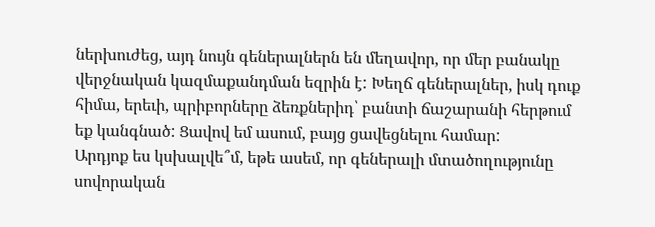ներխուժեց, այդ նույն գեներալներն են մեղավոր, որ մեր բանակը վերջնական կազմաքանդման եզրին է: Խեղճ գեներալներ, իսկ դուք հիմա, երեւի, պրիբորները ձեռքներիդ՝ բանտի ճաշարանի հերթում եք կանգնած: Ցավով եմ ասում, բայց ցավեցնելու համար:
Արդյոք ես կսխալվե՞մ, եթե ասեմ, որ գեներալի մտածողությունը սովորական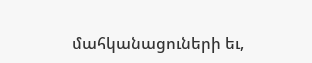մահկանացուների եւ,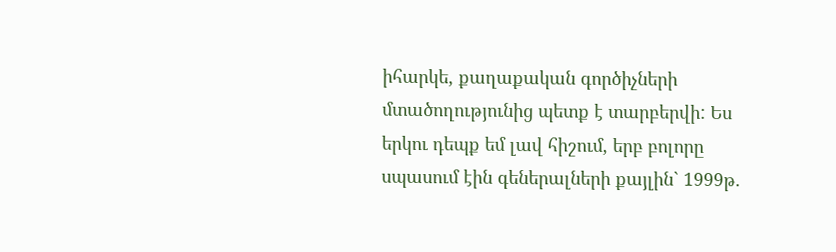իհարկե, քաղաքական գործիչների մտածողությունից պետք է տարբերվի: Ես երկու դեպք եմ լավ հիշում, երբ բոլորը սպասում էին գեներալների քայլին` 1999թ.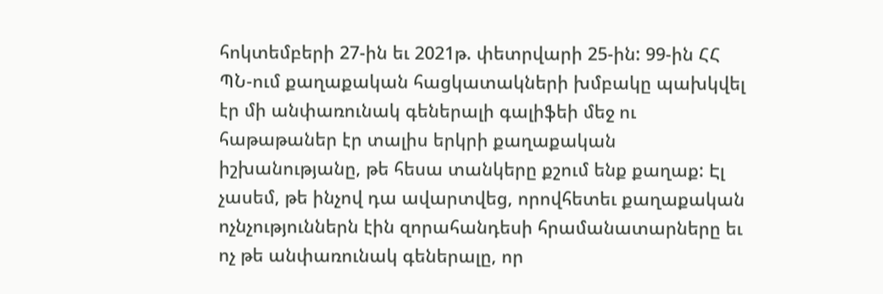հոկտեմբերի 27-ին եւ 2021թ. փետրվարի 25-ին: 99-ին ՀՀ ՊՆ-ում քաղաքական հացկատակների խմբակը պախկվել էր մի անփառունակ գեներալի գալիֆեի մեջ ու հաթաթաներ էր տալիս երկրի քաղաքական իշխանությանը, թե հեսա տանկերը քշում ենք քաղաք: Էլ չասեմ, թե ինչով դա ավարտվեց, որովհետեւ քաղաքական ոչնչություններն էին զորահանդեսի հրամանատարները եւ ոչ թե անփառունակ գեներալը, որ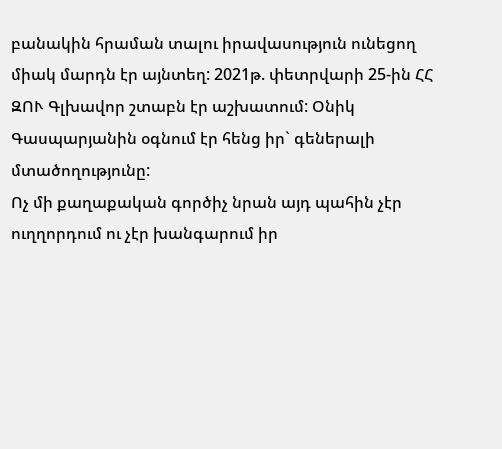բանակին հրաման տալու իրավասություն ունեցող միակ մարդն էր այնտեղ: 2021թ. փետրվարի 25-ին ՀՀ ԶՈՒ Գլխավոր շտաբն էր աշխատում: Օնիկ Գասպարյանին օգնում էր հենց իր` գեներալի մտածողությունը:
Ոչ մի քաղաքական գործիչ նրան այդ պահին չէր ուղղորդում ու չէր խանգարում իր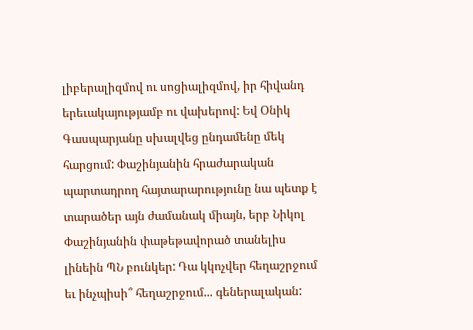լիբերալիզմով ու սոցիալիզմով, իր հիվանդ երեւակայությամբ ու վախերով: Եվ Օնիկ Գասպարյանը սխալվեց ընդամենը մեկ հարցում: Փաշինյանին հրաժարական պարտադրող հայտարարությունը նա պետք է տարածեր այն ժամանակ միայն, երբ Նիկոլ Փաշինյանին փաթեթավորած տանելիս լինեին ՊՆ բունկեր: Դա կկոչվեր հեղաշրջում եւ ինչպիսի՞ հեղաշրջում... գեներալական: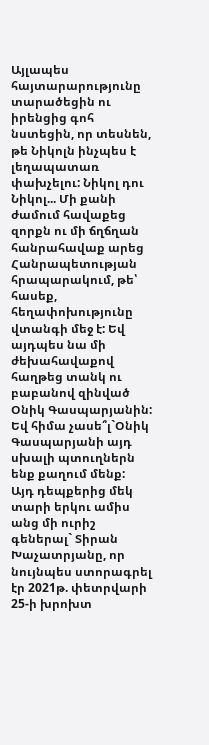Այլապես հայտարարությունը տարածեցին ու իրենցից գոհ նստեցին, որ տեսնեն, թե Նիկոլն ինչպես է լեղապատառ փախչելու: Նիկոլ դու Նիկոլ... Մի քանի ժամում հավաքեց զորքն ու մի ճղճղան հանրահավաք արեց Հանրապետության հրապարակում, թե՝ հասեք, հեղափոխությունը վտանգի մեջ է: Եվ այդպես նա մի ժեխահավաքով հաղթեց տանկ ու բաբանով զինված Օնիկ Գասպարյանին: Եվ հիմա չասե՞լ`Օնիկ Գասպարյանի այդ սխալի պտուղներն ենք քաղում մենք:
Այդ դեպքերից մեկ տարի երկու ամիս անց մի ուրիշ գեներալ` Տիրան Խաչատրյանը, որ նույնպես ստորագրել էր 2021թ. փետրվարի 25-ի խրոխտ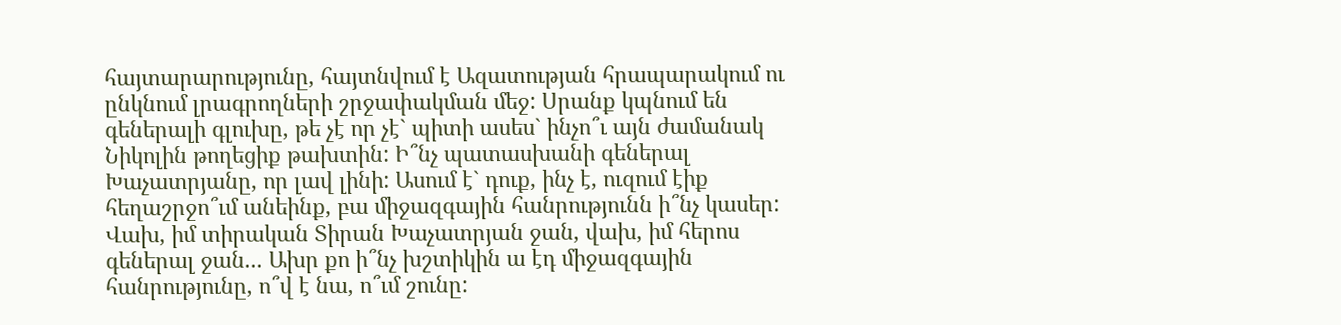հայտարարությունը, հայտնվում է Ազատության հրապարակում ու ընկնում լրագրողների շրջափակման մեջ: Սրանք կպնում են գեներալի գլուխը, թե չէ որ չէ` պիտի ասես` ինչո՞ւ այն ժամանակ Նիկոլին թողեցիք թախտին: Ի՞նչ պատասխանի գեներալ Խաչատրյանը, որ լավ լինի: Ասում է` դուք, ինչ է, ուզում էիք հեղաշրջո՞ւմ անեինք, բա միջազգային հանրությունն ի՞նչ կասեր: Վախ, իմ տիրական Տիրան Խաչատրյան ջան, վախ, իմ հերոս գեներալ ջան... Ախր քո ի՞նչ խշտիկին ա էդ միջազգային հանրությունը, ո՞վ է նա, ո՞ւմ շունը: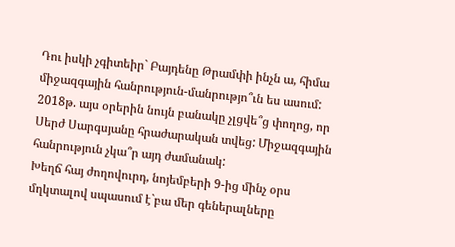Դու իսկի չգիտեիր` Բայդենը Թրամփի ինչն ա, հիմա միջազգային հանրություն-մանրությո՞ւն ես ասում: 2018թ. այս օրերին նույն բանակը չլցվե՞ց փողոց, որ Սերժ Սարգսյանը հրաժարական տվեց: Միջազգային հանրություն չկա՞ր այդ ժամանակ:
Խեղճ հայ ժողովուրդ, նոյեմբերի 9-ից մինչ օրս մղկտալով սպասում է`բա մեր գեներալները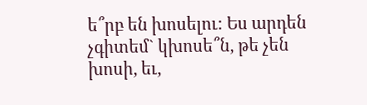ե՞րբ են խոսելու: Ես արդեն չգիտեմ` կխոսե՞ն, թե չեն խոսի, եւ,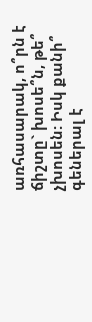առհասարակ, ո՞րն է ճիշտը` խոսե՞ն, թե՞ չխոսեն: Իսկ քանի՞ գեներալ է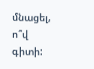մնացել, ո՞վ գիտի: